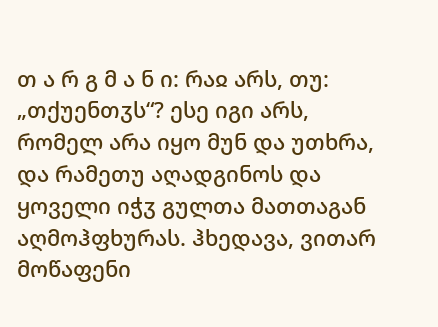თ ა რ გ მ ა ნ ი: რაჲ არს, თუ: „თქუენთჳს“? ესე იგი არს, რომელ არა იყო მუნ და უთხრა, და რამეთუ აღადგინოს და ყოველი იჭჳ გულთა მათთაგან აღმოჰფხურას. ჰხედავა, ვითარ მოწაფენი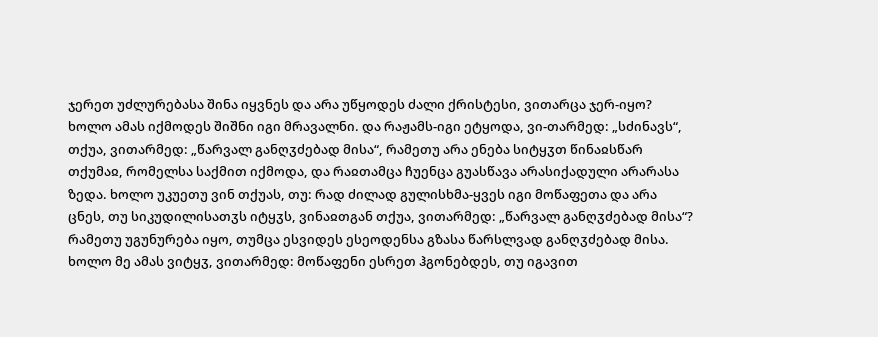ჯერეთ უძლურებასა შინა იყვნეს და არა უწყოდეს ძალი ქრისტესი, ვითარცა ჯერ-იყო? ხოლო ამას იქმოდეს შიშნი იგი მრავალნი. და რაჟამს-იგი ეტყოდა, ვი-თარმედ: „სძინავს“, თქუა, ვითარმედ: „წარვალ განღჳძებად მისა“, რამეთუ არა ენება სიტყჳთ წინაჲსწარ თქუმაჲ, რომელსა საქმით იქმოდა, და რაჲთამცა ჩუენცა გუასწავა არასიქადული არარასა ზედა. ხოლო უკუეთუ ვინ თქუას, თუ: რად ძილად გულისხმა-ყვეს იგი მოწაფეთა და არა ცნეს, თუ სიკუდილისათჳს იტყჳს, ვინაჲთგან თქუა, ვითარმედ: „წარვალ განღჳძებად მისა“? რამეთუ უგუნურება იყო, თუმცა ესვიდეს ესეოდენსა გზასა წარსლვად განღჳძებად მისა. ხოლო მე ამას ვიტყჳ, ვითარმედ: მოწაფენი ესრეთ ჰგონებდეს, თუ იგავით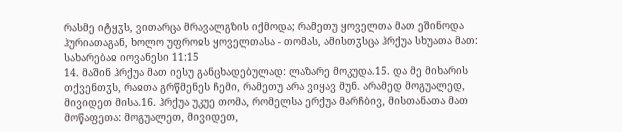რასმე იტყჳს, ვითარცა მრავალგზის იქმოდა; რამეთუ ყოველთა მათ ეშინოდა ჰურიათაგან, ხოლო უფროჲს ყოველთასა - თომას, ამისთჳსცა ჰრქუა სხუათა მათ:
სახარებაჲ იოვანესი 11:15
14. მაშინ ჰრქუა მათ იესუ განცხადებულად: ლაზარე მოკუდა.15. და მე მიხარის თქვენთჳს, რაჲთა გრწმენეს ჩემი, რამეთუ არა ვიყავ მუნ. არამედ მოგუალედ, მივიდეთ მისა.16. ჰრქუა უკუე თომა, რომელსა ერქუა მარჩბივ, მისთანათა მათ მოწაფეთა: მოგუალეთ, მივიდეთ,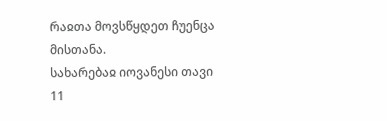რაჲთა მოვსწყდეთ ჩუენცა მისთანა.
სახარებაჲ იოვანესი თავი 11